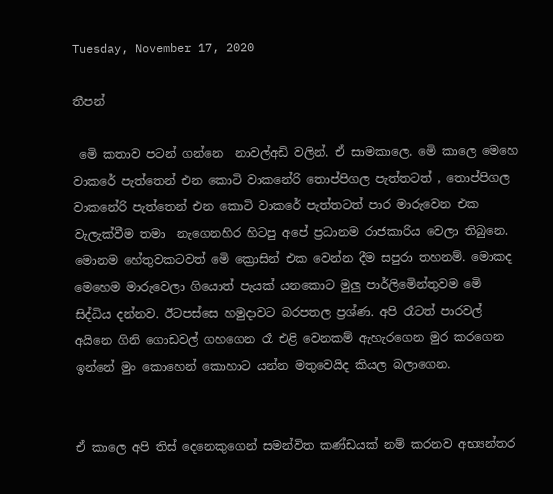Tuesday, November 17, 2020

තීපන්

 මෙි කතාව පටන් ගන්නෙ  නාවල්අඩි වලින්. ඒ සාමකාලෙ. මෙි කාලෙ මෙහෙ වාකරේ පැත්තෙන් එන කොටි වාකනේරි තොප්පිගල පැත්තටත් , තොප්පිගල වාකනේරි පැත්තෙන් එන කොටි වාකරේ පැත්තටත් පාර මාරුවෙන එක වැලැක්වීම තමා  නැගෙනහිර හිටපු අපේ ප්‍රධානම රාජකාරිය වෙලා තිබුනෙ. මොනම හේතුවකටවත් මෙි ක්‍රොසින් එක වෙන්න දීම සපුරා තහනම්. මොකද මෙහෙම මාරුවෙලා ගියොත් පැයක් යනකොට මුලු පාර්ලිමෙින්තුවම මෙි සිද්ධිය දන්නව. ඊටපස්සෙ හමුදාවට බරපතල ප්‍රශ්ණ. අපි රෑටත් පාරවල් අයිනෙ ගිනි ගොඩවල් ගහගෙන රෑ එළි වෙනකම් ඇහැරගෙන මුර කරගෙන ඉන්නේ මුං කොහෙන් කොහාට යන්න මතුවෙයිද කියල බලාගෙන.


ඒ කාලෙ අපි තිස් දෙනෙකුගෙන් සමන්විත කණ්ඩයක් නම් කරනව අභ්‍යන්තර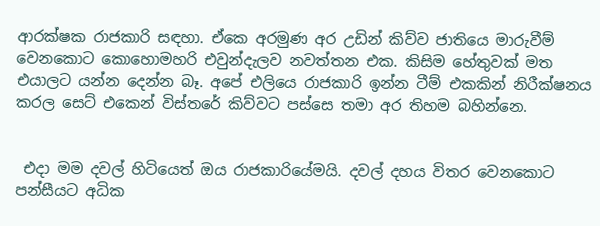ආරක්ෂක රාජකාරි සඳහා. ඒකෙ අරමුණ අර උඩින් කිව්ව ජාතියෙ මාරුවීම් වෙනකොට කොහොමහරි එවුන්දැලව නවත්තන එක. කිසිම හේතුවක් මත එයාලට යන්න දෙන්න බෑ. අපේ එලියෙ රාජකාරි ඉන්න ටීම් එකකින් නිරීක්ෂනය කරල සෙට් එකෙන් විස්තරේ කිව්වට පස්සෙ තමා අර තිහම බහින්නෙ.


 එදා මම දවල් හිටියෙත් ඔය රාජකාරියේමයි. දවල් දහය විතර වෙනකොට පන්සීයට අධික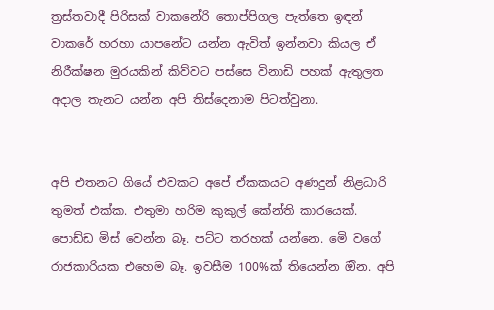ත්‍රස්තවාදී පිරිසක් වාකනේරි තොප්පිගල පැත්තෙ ඉඳන් වාකරේ හරහා යාපනේට යන්න ඇවිත් ඉන්නවා කියල ඒ නිරීක්ෂන මුරයකින් කිව්වට පස්සෙ විනාඩි පහක් ඇතුලත අදාල තැනට යන්න අපි තිස්දෙනාම පිටත්වුනා.


අපි එතනට ගියේ එවකට අපේ ඒකකයට අණදුන් නිළධාරි තුමත් එක්ක. එතුමා හරිම කුකුල් කේන්ති කාරයෙක්. පොඩ්ඩ මිස් වෙන්න බෑ. පට්ට තරහක් යන්නෙ. මෙි වගේ රාජකාරියක එහෙම බෑ. ඉවසීම 100%ක් තියෙන්න ඔින. අපි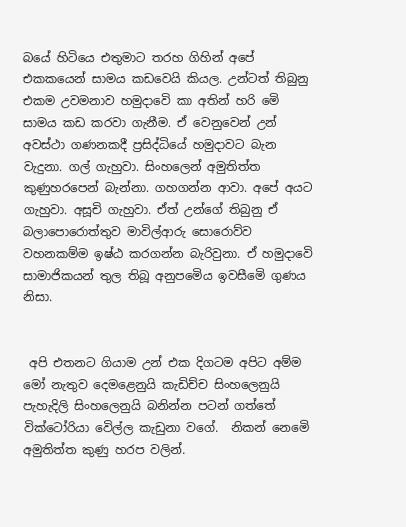බයේ හිටියෙ එතුමාට තරහ ගිහින් අපේ එකකයෙන් සාමය කඩවෙයි කියල. උන්ටත් තිබුනු එකම උවමනාව හමුදාවෙි කා අතින් හරි මෙි සාමය කඩ කරවා ගැනීම. ඒ වෙනුවෙන් උන් අවස්ථා ගණනකදී ප්‍රසිද්ධියේ හමුදාවට බැන වැදුනා. ගල් ගැහුවා. සිංහලෙන් අමුතිත්ත කුණුහරපෙන් බැන්නා. ගහගන්න ආවා. අපේ අයට ගැහුවා. අසූචි ගැහුවා. ඒත් උන්ගේ තිබුනු ඒ බලාපොරොත්තුව මාවිල්ආරු සොරොව්ව වහනකම්ම ඉෂ්ඨ කරගන්න බැරිවුනා. ඒ හමුදාවෙි සාමාජිකයන් තුල තිබූ අනුපමෙිය ඉවසීමෙි ගුණය නිසා.


 අපි එතනට ගියාම උන් එක දිගටම අපිට අම්ම මෝ නැතුව දෙමළෙනුයි කැඩිච්ච සිංහලෙනුයි පැහැදිලි සිංහලෙනුයි බනින්න පටන් ගත්තේ වික්ටෝරියා වෙිල්ල කැඩුනා වගේ.  නිකන් නෙමෙි අමුතිත්ත කුණු හරප වලින්.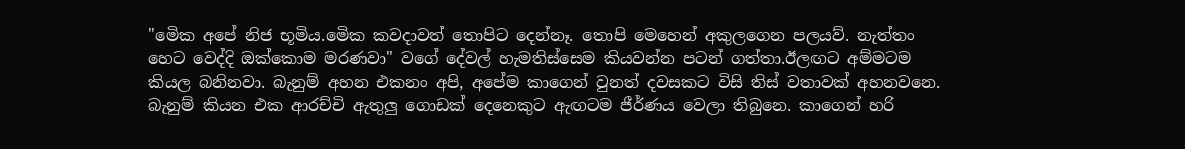"මෙික අපේ නිජ භූමිය.මෙික කවදාවත් තොපිට දෙන්නෑ. තොපි මෙහෙන් අකුලගෙන පලයව්. නැත්තං හෙට වෙද්දි ඔක්කොම මරණවා" වගේ දේවල් හැමතිස්සෙම කියවන්න පටන් ගත්තා.ඊලඟට අම්මටම කියල බනිනවා. බැනුම් අහන එකනං අපි, අපේම කාගෙන් වුනත් දවසකට විසි තිස් වතාවක් අහනවනෙ. බැනුම් කියන එක ආරච්චි ඇතුලු ගොඩක් දෙනෙකුට ඇඟටම ජීර්ණය වෙලා තිබුනෙ. කාගෙන් හරි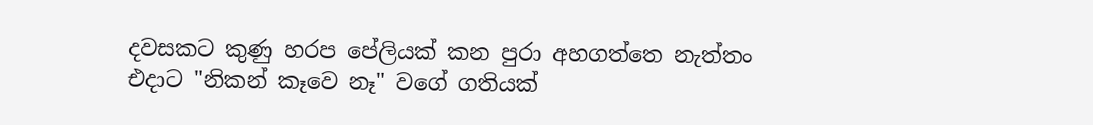දවසකට කුණු හරප පේලියක් කන පුරා අහගත්තෙ නැත්තං එදාට "නිකන් කෑවෙ නෑ" වගේ ගතියක්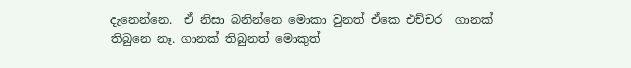දැනෙන්නෙ.  ඒ නිසා බනින්නෙ මොකා වුනත් ඒකෙ එච්චර  ගානක් තිබුනෙ නෑ. ගානක් තිබුනත් මොකුත්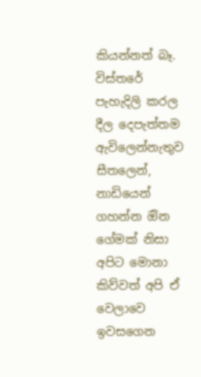කියන්නත් බෑ. විස්තරේ පැහැදිලි කරල දීල දෙපැත්තම ඇවිලෙන්නැතුව සීතලෙන්, නාඩියෙන් ගහන්න ඔින ගේමක් නිසා අපිට මොනා කිව්වත් අපි ඒ වෙලාවෙ ඉවසගෙන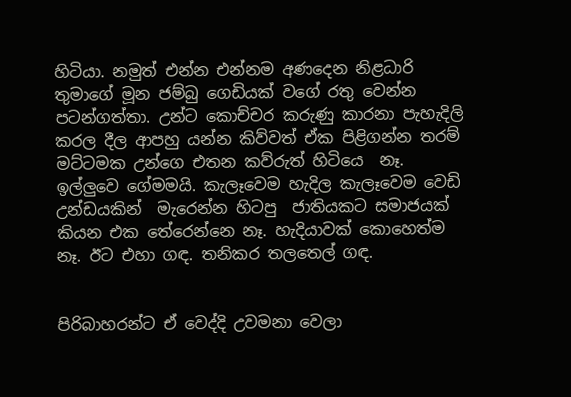හිටියා. නමුත් එන්න එන්නම අණදෙන නිළධාරි තුමාගේ මූන ජම්බු ගෙඩියක් වගේ රතු වෙන්න පටන්ගත්තා. උන්ට කොච්චර කරුණු කාරනා පැහැදිලි කරල දීල ආපහු යන්න කිව්වත් ඒක පිළිගන්න තරම් මට්ටමක උන්ගෙ එතන කව්රුත් හිටියෙ  නෑ. ඉල්ලුවෙ ගේමමයි. කැලෑවෙම හැදිල කැලෑවෙම වෙඩි උන්ඩයකින්  මැරෙන්න හිටපු  ජාතියකට සමාජයක් කියන එක තේරෙන්නෙ නෑ. හැදියාවක් කොහෙත්ම නෑ. ඊට එහා ගඳ. තනිකර තලතෙල් ගඳ.


පිරිබාහරන්ට ඒ වෙද්දි උවමනා වෙලා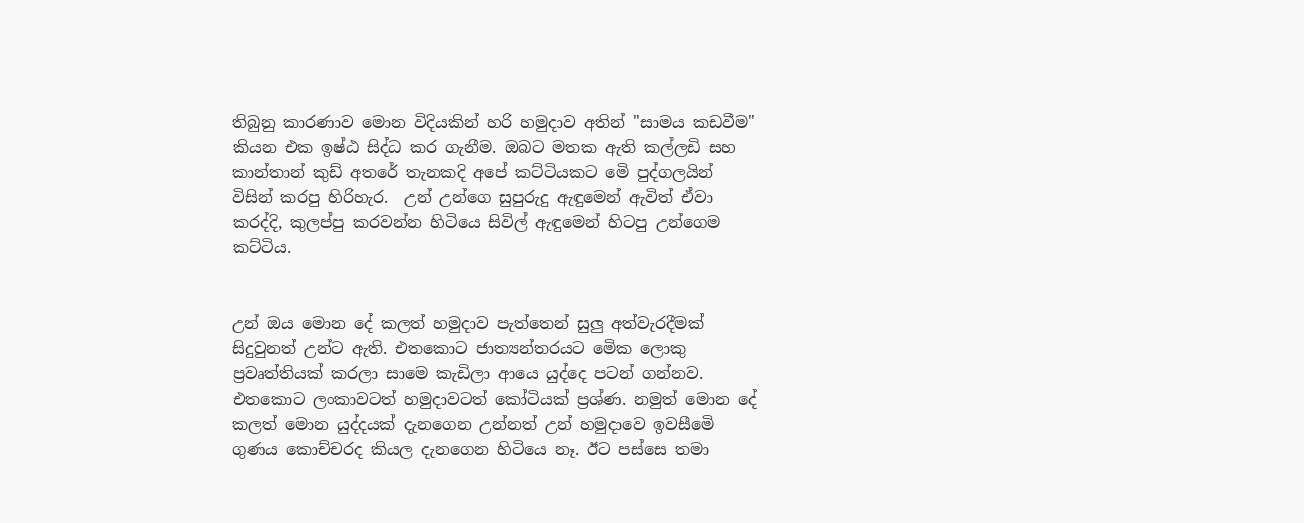තිබුනු කාරණාව මොන විදියකින් හරි හමුදාව අතින් "සාමය කඩවීම" කියන එක ඉෂ්ඨ සිද්ධ කර ගැනීම. ඔබට මතක ඇති කල්ලඩි සහ කාන්තාන් කුඩ් අතරේ තැනකදි අපේ කට්ටියකට මෙි පුද්ගලයින් විසින් කරපු හිරිහැර.  උන් උන්ගෙ සුපුරුදු ඇඳුමෙන් ඇවිත් ඒවා කරද්දි, කුලප්පු කරවන්න හිටියෙ සිවිල් ඇඳුමෙන් හිටපු උන්ගෙම කට්ටිය.


උන් ඔය මොන දේ කලත් හමුදාව පැත්තෙන් සුලු අත්වැරදීමක් සිදුවුනත් උන්ට ඇති. එතකොට ජාත්‍යන්තරයට මෙික ලොකු ප්‍රවෘත්තියක් කරලා සාමෙ කැඩිලා ආයෙ යුද්දෙ පටන් ගන්නව. එතකොට ලංකාවටත් හමුදාවටත් කෝටියක් ප්‍රශ්ණ. නමුත් මොන දේ කලත් මොන යුද්දයක් දැනගෙන උන්නත් උන් හමුදාවෙ ඉවසීමෙි ගුණය කොච්චරද කියල දැනගෙන හිටියෙ නෑ. ඊට පස්සෙ තමා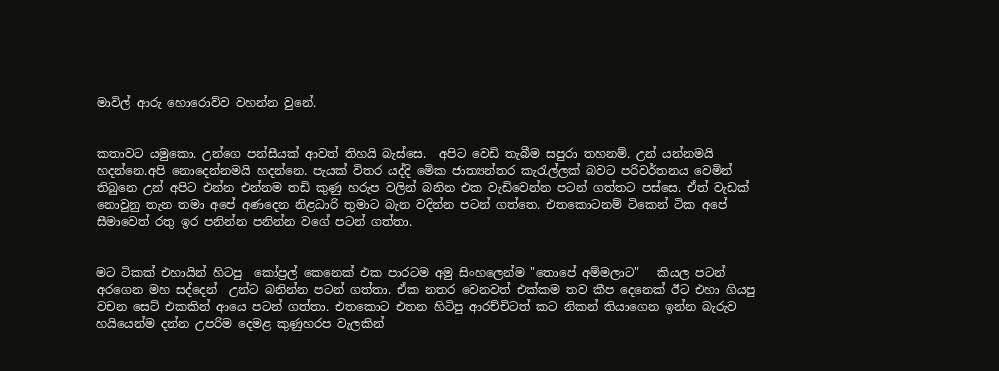මාවිල් ආරු හොරොව්ව වහන්න වුනේ.


කතාවට යමුකො. උන්ගෙ පන්සීයක් ආවත් තිහයි බැස්සෙ.  අපිට වෙඩි තැබීම සපුරා තහනම්. උන් යන්නමයි හදන්නෙ.අපි නොදෙන්නමයි හදන්නෙ. පැයක් විතර යද්දි මෙික ජාත්‍යන්තර කැරැල්ලක් බවට පරිවර්තනය වෙමින් තිබුනෙ උන් අපිට එන්න එන්නම තඩි කුණු හරුප වලින් බනින එක වැඩිවෙන්න පටන් ගත්තට පස්සෙ. ඒත් වැඩක් නොවුනු තැන තමා අපේ අණදෙන නිළධාරි තුමාට බැන වදින්න පටන් ගත්තෙ. එතකොටනම් ටිකෙන් ටික අපේ සීමාවෙත් රතු ඉර පනින්න පනින්න වගේ පටන් ගත්තා.


මට ටිකක් එහායින් හිටපු  කෝප්‍රල් කෙනෙක් එක පාරටම අමු සිංහලෙන්ම "තොපේ අම්මලාට"   කියල පටන් අරගෙන මහ සද්දෙන්  උන්ට බනින්න පටන් ගත්තා. ඒක නතර වෙනවත් එක්කම තව කීප දෙනෙක් ඊට එහා ගියපු වචන සෙට් එකකින් ආයෙ පටන් ගත්තා. එතකොට එතන හිටිපු ආරච්චිටත් කට නිකන් තියාගෙන ඉන්න බැරුව හයියෙන්ම දන්න උපරිම දෙමළ කුණුහරප වැලකින්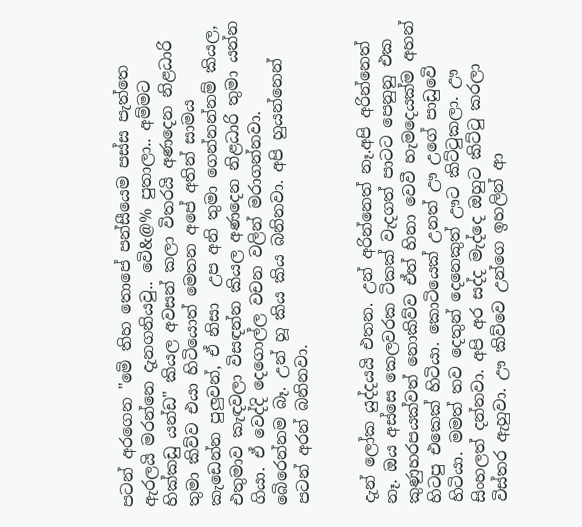පටන් අරගෙන "මෙි තිහ තොපේ පන්සීයෙම පස්ස පැත්තෙ ඇරලයි මරන්නෙ දැනගනියවු.. වෙි&@% පුතාලා.. අම්මට හික්කඩු යන්ඩ" කියල අවසන් කලා විතරයි අණදෙන නිළධාරි තුමා කිව්ව එයා හිටියොත් මෙතන අපේ අතින් සාමය කැඩෙන්න පුලුවන්, ඒ නිසා  උප අනි තුමා ගෙන්නන්නම් කියල, එතුමාව කැඳවලා විසඳන්න කියල අණදෙන නිළධාරි තුමා යන්න ගියා. ඒ වෙද්දි දෙගොල්ල වචන වලින් මරාගන්නවා. බෙිරෙන්නම බෑ. උන් හූ කිය කිය බනිනවා. අපි හුයන්නෙන් පටන් අරන් බනිනවා.


දැන් ලෝක යුද්දයයි එතන. උන් අරින්නෙත් නෑ.අපි අරින්නෙත් නෑ. ඔය අස්සෙ කෙලවරක ටිකක් වැදගත් පාටට පෙනුනු එක කුණුහරපයක්වත් නොකිව්ව ඒත් හිනා වෙවී හැමදෙයක්ම අහන් හිටපු එකෙක් හිටියා. කොටියෙක් උනත් ඌ උගේ පාඩුවෙි හිටියා. මමත් තව දෙතුන් දෙනෙකුත් ඌට කිට්ටුකලා. ඌ සිංහලත් දන්නවා. අපි අර සද්ද මැද්දෙ ඔහුට කිට්ටු කරලා විස්තර ඇහුවා. ඌ කිව්වෙ උන්ගෙ ඉහලින් ආ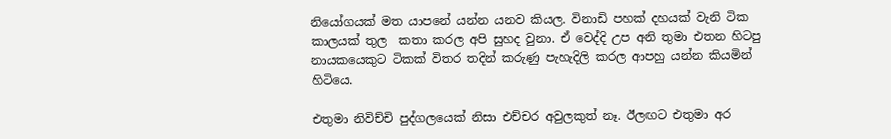නියෝගයක් මත යාපනේ යන්න යනව කියල. විනාඩි පහක් දහයක් වැනි ටික කාලයක් තුල  කතා කරල අපි සුහද වුනා. ඒ වෙද්දි උප අනි තුමා එතන හිටපු නායකයෙකුට ටිකක් විතර තදින් කරුණු පැහැදිලි කරල ආපහු යන්න කියමින් හිටියෙ.

එතුමා නිවිච්චි පුද්ගලයෙක් නිසා එච්චර අවුලකුත් නෑ. ඊලඟට එතුමා අර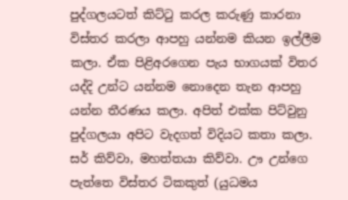පුද්ගලයටත් කිට්ටු කරල කරුණු කාරනා විස්තර කරලා ආපහු යන්නම කියන ඉල්ලීම කලා. ඒක පිළිඅරගෙන පැය භාගයක් විතර යද්දි උන්ට යන්නම නොදෙන තැන ආපහු යන්න තීරණය කලා. අපිත් එක්ක පිට්වුනු පුද්ගලයා අපිට වැදගත් විදියට කතා කලා. සර් කිව්වා, මහත්තයා කිව්වා. ඌ උන්ගෙ පැත්තෙ විස්තර ටිකකුත් (යුධමය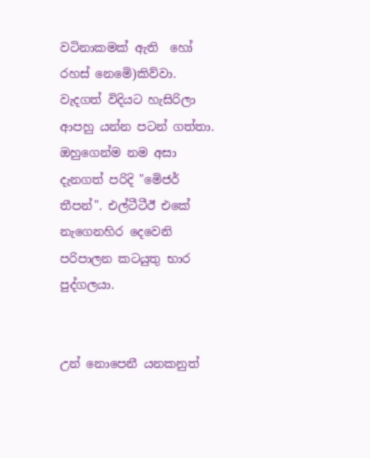වටිනාකමක් ඇති  හෝ රහස් නෙමෙි)කිව්වා. වැදගත් විදියට හැසිරිලා ආපහු යන්න පටන් ගත්තා. ඔහුගෙන්ම නම අසා දැනගත් පරිදි "මෙිජර් තීපන්". එල්ටීටීඊ එකේ නැගෙනහිර දෙවෙනි පරිපාලන කටයුතු භාර පුද්ගලයා.


උන් නොපෙනී යනකනුත්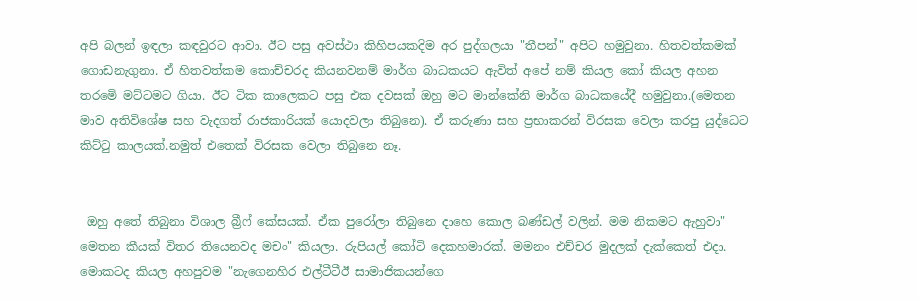අපි බලන් ඉඳලා කඳවුරට ආවා. ඊට පසු අවස්ථා කිහිපයකදිම අර පුද්ගලයා "තීපන්" අපිට හමුවුනා. හිතවත්කමක් ගොඩනැගුනා. ඒ හිතවත්කම කොච්චරද කියනවනම් මාර්ග බාධකයට ඇවිත් අපේ නම් කියල කෝ කියල අහන තරමෙි මට්ටමට ගියා. ඊට ටික කාලෙකට පසු එක දවසක් ඔහු මට මාන්කේනි මාර්ග බාධකයේදී හමුවුනා.(මෙතන මාව අතිවිශේෂ සහ වැදගත් රාජකාරියක් යොදවලා තිබුනෙ). ඒ කරුණා සහ ප්‍රභාකරන් විරසක වෙලා කරපු යුද්ධෙට කිට්ටු කාලයක්.නමුත් එතෙක් විරසක වෙලා තිබුනෙ නෑ.


 ඔහු අතේ තිබුනා විශාල බ්‍රීෆ් කේසයක්. ඒක පුරෝලා තිබුනෙ දාහෙ කොල බණ්ඩල් වලින්. මම නිකමට ඇහුවා" මෙතන කීයක් විතර තියෙනවද මචං" කියලා. රුපියල් කෝටි දෙකහමාරක්. මමනං එච්චර මුදලක් දැක්කෙත් එදා. මොකටද කියල අහපුවම "නැගෙනහිර එල්ටීටීඊ සාමාජිකයන්ගෙ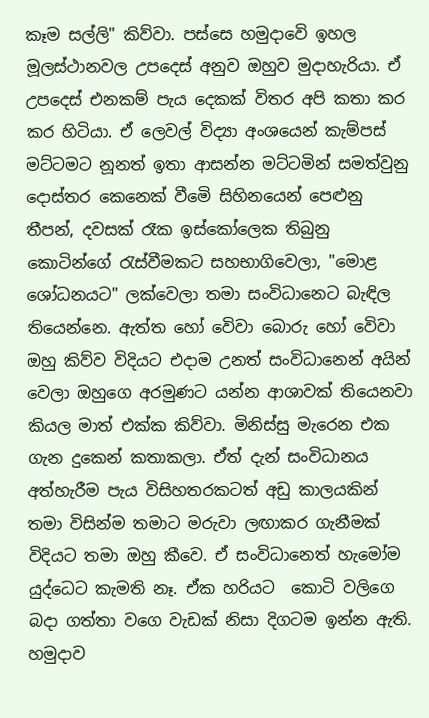කෑම සල්ලි" කිව්වා. පස්සෙ හමුදාවෙි ඉහල මූලස්ථානවල උපදෙස් අනුව ඔහුව මුදාහැරියා. ඒ උපදෙස් එනකම් පැය දෙකක් විතර අපි කතා කර කර හිටියා. ඒ ලෙවල් විද්‍යා අංශයෙන් කැම්පස් මට්ටමට නූනත් ඉතා ආසන්න මට්ටමින් සමත්වුනු දොස්තර කෙනෙක් වීමෙි සිහිනයෙන් පෙළුනු තීපන්, දවසක් රෑක ඉස්කෝලෙක තිබුනු කොටින්ගේ රැස්වීමකට සහභාගිවෙලා, "මොළ ශෝධනයට" ලක්වෙලා තමා සංවිධානෙට බැඳිල තියෙන්නෙ. ඇත්ත හෝ වෙිවා බොරු හෝ වෙිවා ඔහු කිව්ව විදියට එදාම උනත් සංවිධානෙන් අයින් වෙලා ඔහුගෙ අරමුණට යන්න ආශාවක් තියෙනවා කියල මාත් එක්ක කිව්වා. මිනිස්සු මැරෙන එක ගැන දුකෙන් කතාකලා. ඒත් දැන් සංවිධානය අත්හැරීම පැය විසිහතරකටත් අඩු කාලයකින්  තමා විසින්ම තමාට මරුවා ලඟාකර ගැනීමක් විදියට තමා ඔහු කීවෙ. ඒ සංවිධානෙත් හැමෝම යුද්ධෙට කැමති නෑ. ඒක හරියට  කොටි වලිගෙ බදා ගත්තා වගෙ වැඩක් නිසා දිගටම ඉන්න ඇති. හමුදාව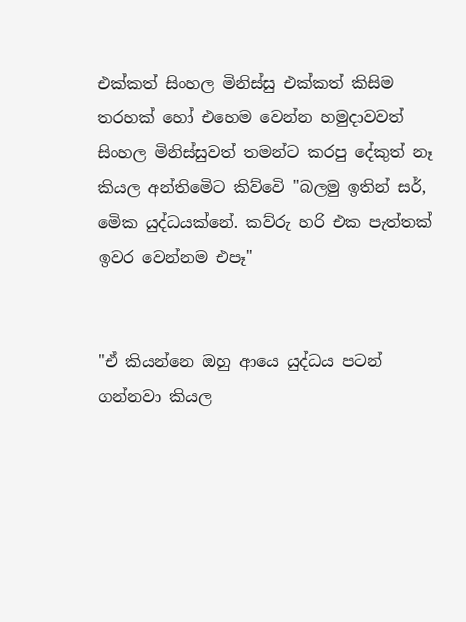එක්කත් සිංහල මිනිස්සු එක්කත් කිසිම තරහක් හෝ එහෙම වෙන්න හමුදාවවත් සිංහල මිනිස්සුවත් තමන්ට කරපු දේකුත් නෑ කියල අන්තිමෙිට කිව්වෙි "බලමු ඉතින් සර්, මෙික යුද්ධයක්නේ. කව්රු හරි එක පැත්තක් ඉවර වෙන්නම එපෑ"


"ඒ කියන්නෙ ඔහු ආයෙ යුද්ධය පටන් ගන්නවා කියල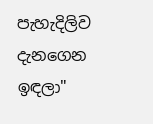පැහැදිලිව දැනගෙන ඉඳලා"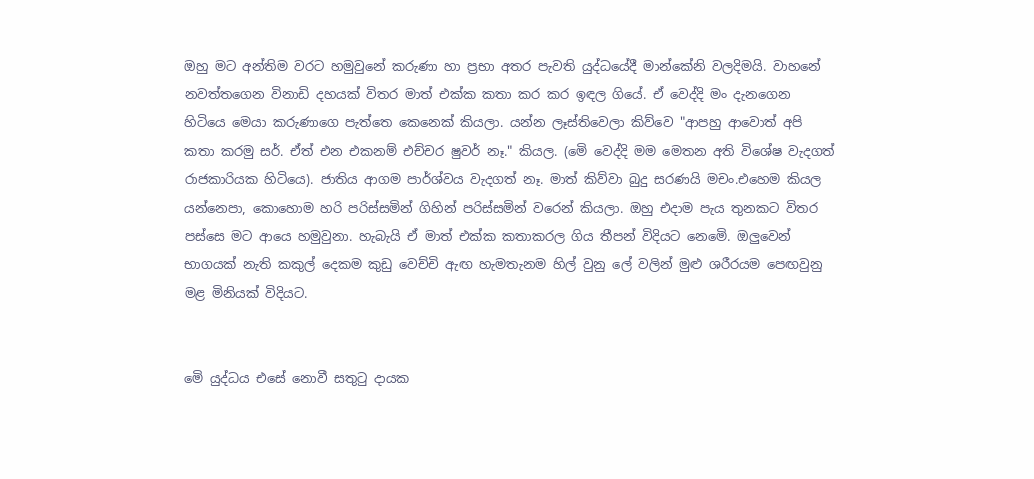ඔහු මට අන්තිම වරට හමුවුනේ කරුණා හා ප්‍රභා අතර පැවති යුද්ධයේදී මාන්කේනි වලදිමයි. වාහනේ නවත්තගෙන විනාඩි දහයක් විතර මාත් එක්ක කතා කර කර ඉඳල ගියේ. ඒ වෙද්දි මං දැනගෙන හිටියෙ මෙයා කරුණාගෙ පැත්තෙ කෙනෙක් කියලා. යන්න ලෑස්තිවෙලා කිව්වෙ "ආපහු ආවොත් අපි කතා කරමු සර්. ඒත් එන එකනම් එච්චර ෂුවර් නෑ." කියල. (මෙි වෙද්දි මම මෙතන අති විශේෂ වැදගත් රාජකාරියක හිටියෙ). ජාතිය ආගම පාර්ශ්වය වැදගත් නෑ. මාත් කිව්වා බුදු සරණයි මචං.එහෙම කියල යන්නෙපා, කොහොම හරි පරිස්සමින් ගිහින් පරිස්සමින් වරෙන් කියලා. ඔහු එදාම පැය තුනකට විතර පස්සෙ මට ආයෙ හමුවුනා. හැබැයි ඒ මාත් එක්ක කතාකරල ගිය තීපන් විදියට නෙමෙි. ඔලුවෙන් භාගයක් නැති කකුල් දෙකම කුඩු වෙච්චි ඇඟ හැමතැනම හිල් වුනු ලේ වලින් මුළු ශරීරයම පෙඟවුනු මළ මිනියක් විදියට.


මෙි යුද්ධය එසේ නොවී සතුටු දායක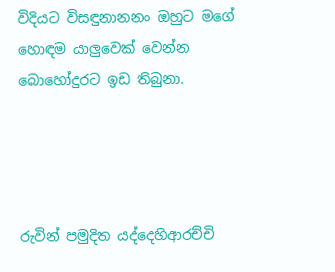විදියට විසඳුනානනං ඔහුට මගේ හොඳම යාලුවෙක් වෙන්න බොහෝදුරට ඉඩ තිබුනා.




රුවින් පමුදිත යද්දෙහිආරච්චි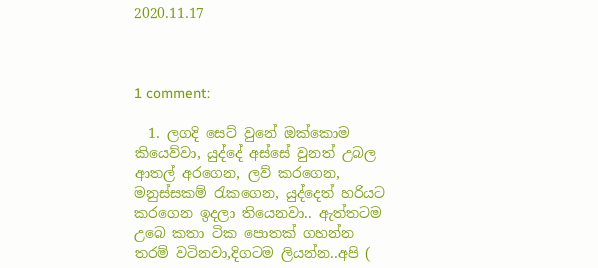2020.11.17



1 comment:

  1. ලගදි සෙට් වුනේ ඔක්කොම කියෙව්වා, යුද්දේ අස්සේ වුනත් උබල ආතල් අරගෙන, ලව් කරගෙන, මනුස්සකම් රැකගෙන, යුද්දෙත් හරියට කරගෙන ඉදලා තියෙනවා.. ඇත්තටම උබෙ කතා ටික පොතක් ගහන්න තරම් වටිනවා,දිගටම ලියන්න..අපි (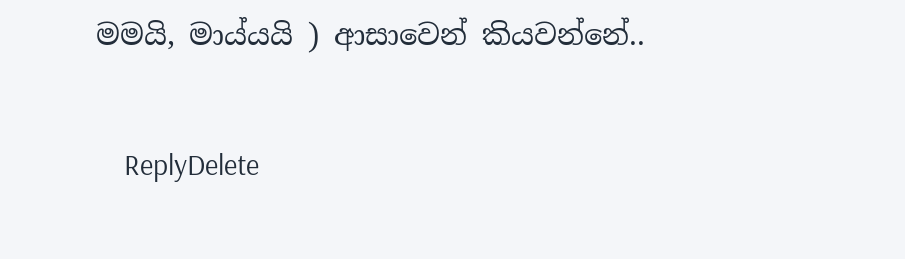මමයි, මාය්යයි ) ආසාවෙන් කියවන්නේ..

    ReplyDelete